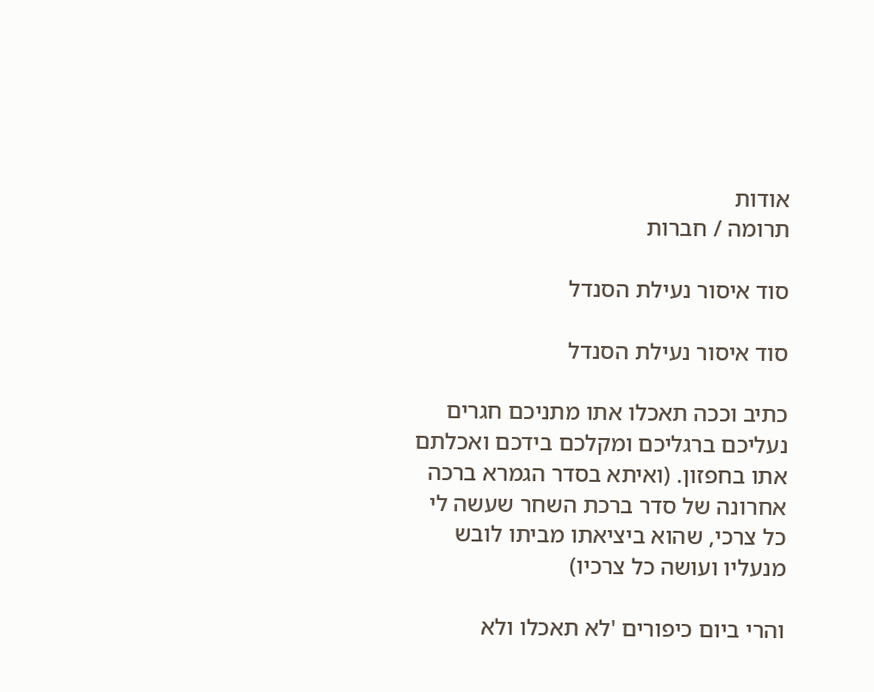אודות
תרומה / חברות

סוד איסור נעילת הסנדל

סוד איסור נעילת הסנדל

כתיב וככה תאכלו אתו מתניכם חגרים נעליכם ברגליכם ומקלכם בידכם ואכלתם אתו בחפזון. (ואיתא בסדר הגמרא ברכה אחרונה של סדר ברכת השחר שעשה לי כל צרכי, שהוא ביציאתו מביתו לובש מנעליו ועושה כל צרכיו)

והרי ביום כיפורים 'לא תאכלו ולא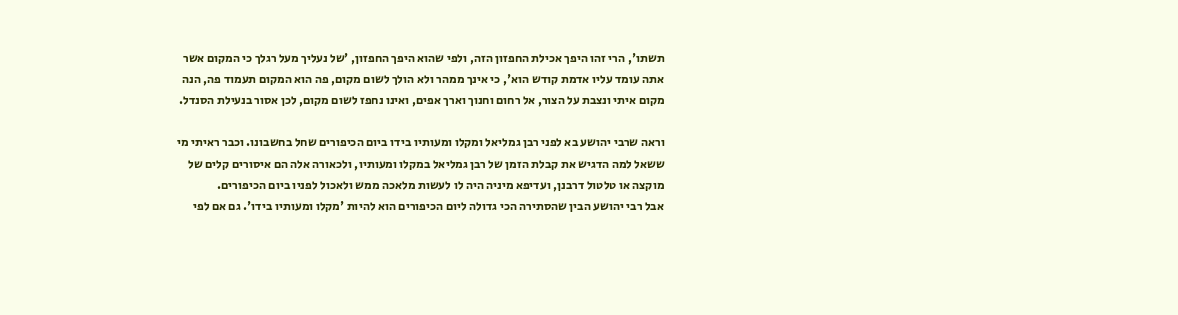תשתו', הרי זהו היפך אכילת החפזון הזה, ולפי שהוא היפך החפזון, 'של נעליך מעל רגלך כי המקום אשר אתה עומד עליו אדמת קודש הוא', כי אינך ממהר ולא הולך לשום מקום, פה הוא המקום תעמוד פה, הנה מקום איתי ונצבת על הצור, אל רחום וחנוך וארך אפים, ואינו נחפז לשום מקום, לכן אסור בנעילת הסנדל.

וראה שרבי יהושע בא לפני רבן גמליאל ומקלו ומעותיו בידו ביום הכיפורים שחל בחשבונו. וכבר ראיתי מי ששאל למה הדגיש את קבלת הזמן של רבן גמליאל במקלו ומעותיו, ולכאורה אלה הם איסורים קלים של מוקצה או טלטול דרבנן, ועדיפא מיניה היה לו לעשות מלאכה ממש ולאכול לפניו ביום הכיפורים.
אבל רבי יהושע הבין שהסתירה הכי גדולה ליום הכיפורים הוא להיות 'מקלו ומעותיו בידו'. גם אם לפי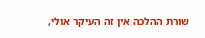שורת ההלכה אין זה העיקר אולי,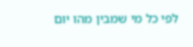לפי כל מי שמבין מהו יום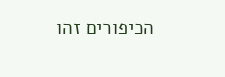הכיפורים זהו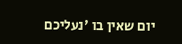יום שאין בו 'נעליכם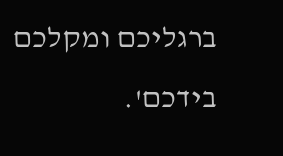ברגליכם ומקלכם בידכם'.